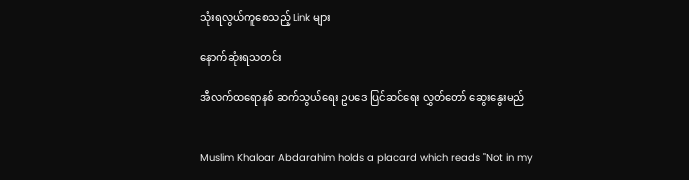သုံးရလွယ်ကူစေသည့် Link များ

နောက်ဆုံးရသတင်း

အီလက်ထရောနစ် ဆက်သွယ်ရေး ဥပဒေ ပြင်ဆင်ရေး လွှတ်တော် ဆွေးနွေးမည်


Muslim Khaloar Abdarahim holds a placard which reads "Not in my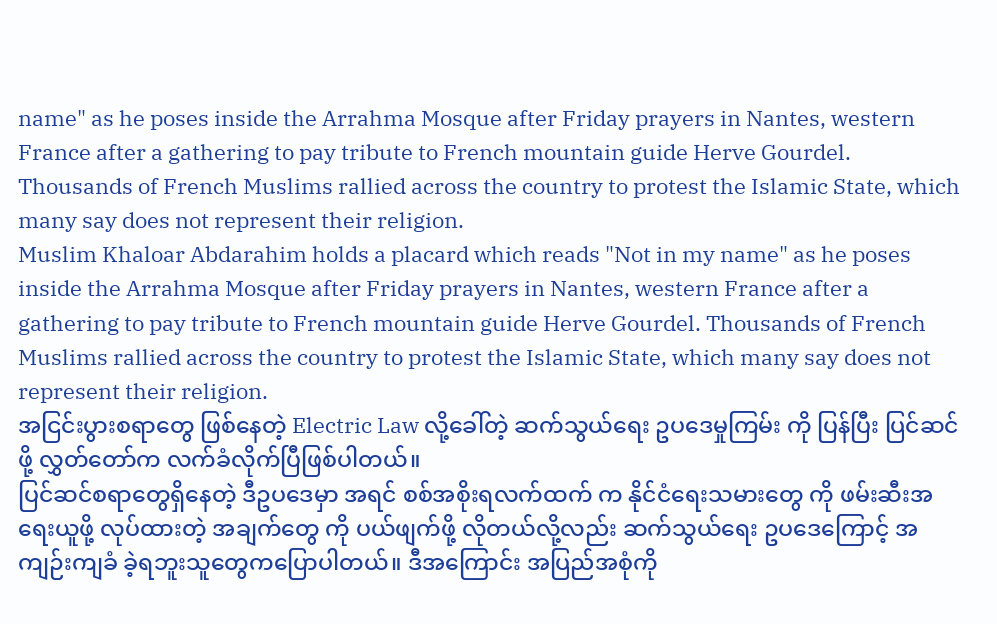name" as he poses inside the Arrahma Mosque after Friday prayers in Nantes, western France after a gathering to pay tribute to French mountain guide Herve Gourdel. Thousands of French Muslims rallied across the country to protest the Islamic State, which many say does not represent their religion.
Muslim Khaloar Abdarahim holds a placard which reads "Not in my name" as he poses inside the Arrahma Mosque after Friday prayers in Nantes, western France after a gathering to pay tribute to French mountain guide Herve Gourdel. Thousands of French Muslims rallied across the country to protest the Islamic State, which many say does not represent their religion.
အငြင်းပွားစရာတွေ ဖြစ်နေတဲ့ Electric Law လို့ခေါ်တဲ့ ဆက်သွယ်ရေး ဥပဒေမှုကြမ်း ကို ပြန်ပြီး ပြင်ဆင်ဖို့ လွှတ်တော်က လက်ခံလိုက်ပြီဖြစ်ပါတယ်။
ပြင်ဆင်စရာတွေရှိနေတဲ့ ဒီဥပဒေမှာ အရင် စစ်အစိုးရလက်ထက် က နိုင်ငံရေးသမားတွေ ကို ဖမ်းဆီးအရေးယူဖို့ လုပ်ထားတဲ့ အချက်တွေ ကို ပယ်ဖျက်ဖို့ လိုတယ်လို့လည်း ဆက်သွယ်ရေး ဥပဒေကြောင့် အကျဉ်းကျခံ ခဲ့ရဘူးသူတွေကပြောပါတယ်။ ဒီအကြောင်း အပြည်အစုံကို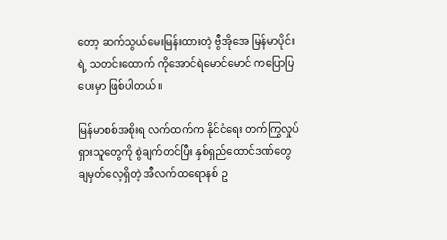တော့ ဆက်သွယ်မေးမြန်းထားတဲ့ ဗွီအိုအေ မြန်မာပိုင်းရဲ့ သတင်းထောက် ကိုအောင်ရဲမောင်မောင် ကပြောပြပေးမှာ ဖြစ်ပါတယ်။

မြန်မာစစ်အစိုးရ လက်ထက်က နိုင်ငံရေး တက်ကြွလှုပ်ရှားသူတွေကို စွဲချက်တင်ပြီး နှစ်ရှည်ထောင်ဒဏ်တွေ ချမှတ်လေ့ရှိတဲ့ အီလက်ထရောနစ် ဥ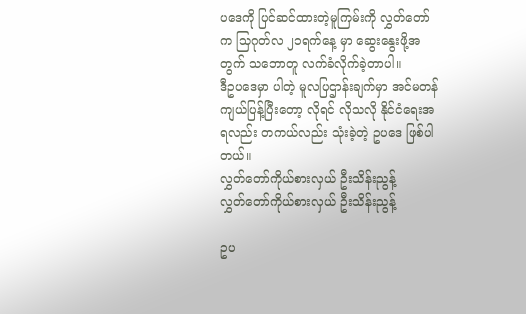ပဒေကို ပြင်ဆင်ထားတဲ့မူကြမ်းကို လွှတ်တော်က သြဂုတ်လ ၂၁ရက်နေ့ မှာ ဆွေးနွေးဖို့အတွက် သဘောတူ လက်ခံလိုက်ခဲ့တာပါ။
ဒီဥပဒေမှာ ပါတဲ့ မူလပြဌာန်းချက်မှာ အင်မတန်ကျယ်ပြန့်ပြီးတော့ လိုရင် လိုသလို နိုင်ငံရေးအရလည်း တကယ်လည်း သုံးခဲ့တဲ့ ဥပဒေ ဖြစ်ပါတယ်။
လွှတ်တော်ကိုယ်စားလှယ် ဦးသိန်းညွန့်
လွှတ်တော်ကိုယ်စားလှယ် ဦးသိန်းညွန့်

ဥပ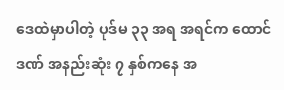ဒေထဲမှာပါတဲ့ ပုဒ်မ ၃၃ အရ အရင်က ထောင်ဒဏ် အနည်းဆုံး ၇ နှစ်ကနေ အ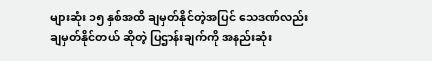များဆုံး ၁၅ နှစ်အထိ ချမှတ်နိုင်တဲ့အပြင် သေဒဏ်လည်း ချမှတ်နိုင်တယ် ဆိုတဲ့ ပြဌာန်းချက်ကို အနည်းဆုံး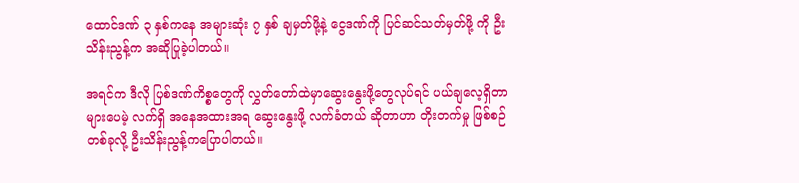ထောင်ဒဏ် ၃ နှစ်ကနေ အများဆုံး ၇ နှစ် ချမှတ်ဖို့နဲ့ ငွေဒဏ်ကို ပြင်ဆင်သတ်မှတ်ဖို့ ကို ဦးသိန်းညွန့်က အဆိုပြုခဲ့ပါတယ်။

အရင်က ဒီလို ပြစ်ဒဏ်ကိစ္စတွေကို လွှတ်တော်ထဲမှာဆွေးနွေးဖို့တွေလုပ်ရင် ပယ်ချလေ့ရှိတာ များပေမဲ့ လက်ရှိ အနေအထားအရ ဆွေးနွေးဖို့ လက်ခံတယ် ဆိုတာဟာ တိုးတက်မှု ဖြစ်စဉ်တစ်ခုလို့ ဦးသိန်းညွန့်ကပြောပါတယ်။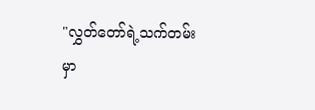"လွှတ်တော်ရဲ့သက်တမ်းမှာ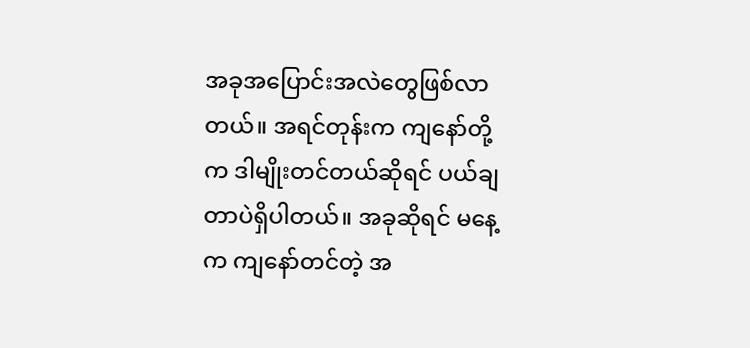အခုအပြောင်းအလဲတွေဖြစ်လာတယ်။ အရင်တုန်းက ကျနော်တို့က ဒါမျိုးတင်တယ်ဆိုရင် ပယ်ချတာပဲရှိပါတယ်။ အခုဆိုရင် မနေ့က ကျနော်တင်တဲ့ အ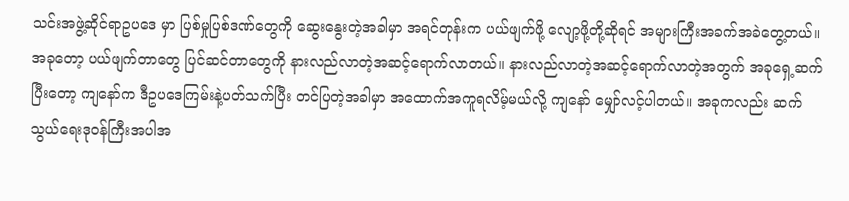သင်းအဖွဲ့ဆိုင်ရာဥပဒေ မှာ ပြစ်မှုပြစ်ဒဏ်တွေကို ဆွေးနွေးတဲ့အခါမှာ အရင်တုန်းက ပယ်ဖျက်ဖို့ လျော့ဖို့တို့ဆိုရင် အများကြီးအခက်အခဲတွေ့တယ်။ အခုတော့ ပယ်ဖျက်တာတွေ ပြင်ဆင်တာတွေကို နားလည်လာတဲ့အဆင့်ရောက်လာတယ်။ နားလည်လာတဲ့အဆင့်ရောက်လာတဲ့အတွက် အခုရှေ့ဆက်ပြီးတော့ ကျနော်က ဒီဥပဒေကြမ်းနဲ့ပတ်သက်ပြီး တင်ပြတဲ့အခါမှာ အထောက်အကူရလိမ့်မယ်လို့ ကျနော် မျှော်လင့်ပါတယ်။ အခုကလည်း ဆက်သွယ်ရေးဒုဝန်ကြီးအပါအ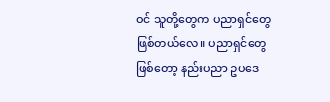ဝင် သူတို့တွေက ပညာရှင်တွေဖြစ်တယ်လေ။ ပညာရှင်တွေဖြစ်တော့ နည်းပညာ ဥပဒေ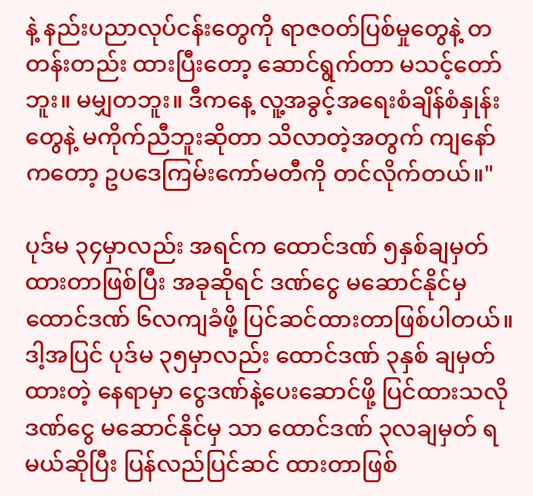နဲ့ နည်းပညာလုပ်ငန်းတွေကို ရာဇဝတ်ပြစ်မှုတွေနဲ့ တတန်းတည်း ထားပြီးတော့ ဆောင်ရွက်တာ မသင့်တော်ဘူး။ မမျှတဘူး။ ဒီကနေ့ လူ့အခွင့်အရေးစံချိန်စံနှုန်းတွေနဲ့ မကိုက်ညီဘူးဆိုတာ သိလာတဲ့အတွက် ကျနော်ကတော့ ဥပဒေကြမ်းကော်မတီကို တင်လိုက်တယ်။"

ပုဒ်မ ၃၄မှာလည်း အရင်က ထောင်ဒဏ် ၅နှစ်ချမှတ်ထားတာဖြစ်ပြီး အခုဆိုရင် ဒဏ်ငွေ မဆောင်နိုင်မှ ထောင်ဒဏ် ၆လကျခံဖို့ ပြင်ဆင်ထားတာဖြစ်ပါတယ်။ ဒါ့အပြင် ပုဒ်မ ၃၅မှာလည်း ထောင်ဒဏ် ၃နှစ် ချမှတ် ထားတဲ့ နေရာမှာ ငွေဒဏ်နဲ့ပေးဆောင်ဖို့ ပြင်ထားသလို ဒဏ်ငွေ မဆောင်နိုင်မှ သာ ထောင်ဒဏ် ၃လချမှတ် ရမယ်ဆိုပြီး ပြန်လည်ပြင်ဆင် ထားတာဖြစ်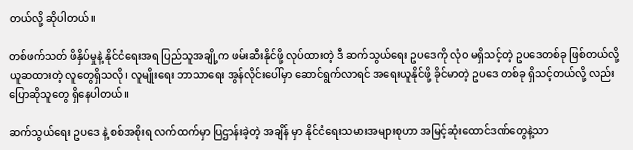တယ်လို့ ဆိုပါတယ်။

တစ်ဖက်သတ် ဖိနှိပ်မှုနဲ့ နိုင်ငံရေးအရ ပြည်သူအချို့က ဖမ်းဆီးနိုင်ဖို့ လုပ်ထားတဲ့ ဒီ ဆက်သွယ်ရေး ဥပဒေကို လုံ၀ မရှိသင့်တဲ့ ဥပဒေတစ်ခု ဖြစ်တယ်လို့ ယူဆထားတဲ့ လူတွေရှိသလို၊ လူမျိုးရေး ဘာသာရေး အွန်လိုင်းပေါ်မှာ ဆောင်ရွက်လာရင် အရေးယူနိုင်ဖို့ ခိုင်မာတဲ့ ဥပဒေ တစ်ခု ရှိသင့်တယ်လို့ လည်း ပြောဆိုသူတွေ ရှိနေပါတယ်။

ဆက်သွယ်ရေး ဥပဒေ နဲ့ စစ်အစိုးရ လက်ထက်မှာ ပြဌာန်းခဲ့တဲ့ အချိန် မှာ နိုင်ငံရေးသမားအများစုဟာ အမြင့်ဆုံးထောင်ဒဏ်တွေနဲ့သာ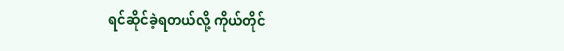ရင်ဆိုင်ခဲ့ရတယ်လို့ ကိုယ်တိုင်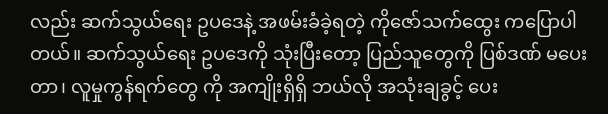လည်း ဆက်သွယ်ရေး ဥပဒေနဲ့ အဖမ်းခံခဲ့ရတဲ့ ကိုဇော်သက်ထွေး ကပြောပါတယ်။ ဆက်သွယ်ရေး ဥပဒေကို သုံးပြီးတော့ ပြည်သူတွေကို ပြစ်ဒဏ် မပေးတာ၊ လူမှုကွန်ရက်တွေ ကို အကျိုးရှိရှိ ဘယ်လို အသုံးချခွင့် ပေး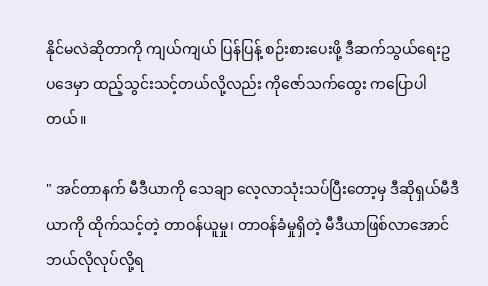နိုင်မလဲဆိုတာကို ကျယ်ကျယ် ပြန်ပြန့် စဉ်းစားပေးဖို့ ဒီဆက်သွယ်ရေးဥပဒေမှာ ထည့်သွင်းသင့်တယ်လို့လည်း ကိုဇော်သက်ထွေး ကပြောပါတယ်။

" အင်တာနက် မီဒီယာကို သေချာ လေ့လာသုံးသပ်ပြီးတော့မှ ဒီဆိုရှယ်မီဒီယာကို ထိုက်သင့်တဲ့ တာဝန်ယူမှု၊ တာဝန်ခံမှုရှိတဲ့ မီဒီယာဖြစ်လာအောင် ဘယ်လိုလုပ်လို့ရ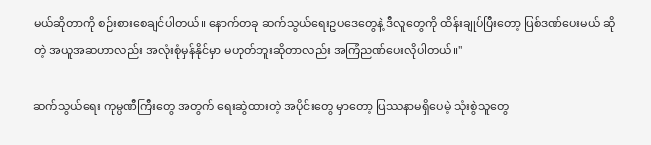မယ်ဆိုတာကို စဉ်းစားစေချင်ပါတယ်။ နောက်တခု ဆက်သွယ်ရေးဥပဒေတွေနဲ့ ဒီလူတွေကို ထိန်းချုပ်ပြီးတော့ ပြစ်ဒဏ်ပေးမယ် ဆိုတဲ့ အယူအဆဟာလည်း အလုံးစုံမှန်နိုင်မှာ မဟုတ်ဘူးဆိုတာလည်း အကြံညဏ်ပေးလိုပါတယ်။"

ဆက်သွယ်ရေး ကုမ္ပဏီကြီးတွေ အတွက် ရေးဆွဲထားတဲ့ အပိုင်းတွေ မှာတော့ ပြဿနာမရှိပေမဲ့ သုံးစွဲသူတွေ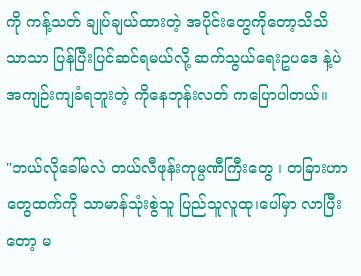ကို ကန့်သတ် ချုပ်ချယ်ထားတဲ့ အပိုင်းတွေကိုတော့သိသိသာသာ ပြန်ပြီးပြင်ဆင်ရမယ်လို့ ဆက်သွယ်ရေးဥပဒေ နဲ့ပဲ အကျဉ်းကျခံရဘူးတဲ့ ကိုနေဘုန်းလတ် ကပြောပါတယ်။

"ဘယ်လိုခေါ်မလဲ တယ်လီဖုန်းကုမ္ပဏီကြီးတွေ ၊ တခြားဟာတွေထက်ကို သာမာန်သုံးစွဲသူ ပြည်သူလူထု၊ပေါ်မှာ လာပြီးတော့ မ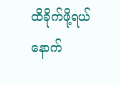ထိခိုက်ဖို့ရယ် နောက်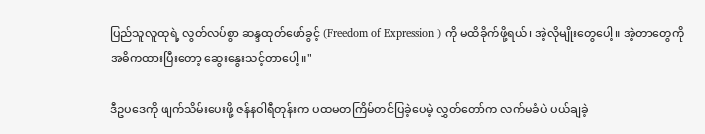ပြည်သူလူထုရဲ့ လွတ်လပ်စွာ ဆန္ဒထုတ်ဖော်ခွင့် (Freedom of Expression ) ကို မထိခိုက်ဖို့ရယ်၊ အဲ့လိုမျိုးတွေပေါ့။ အဲ့တာတွေကို အဓိကထားပြီးတော့ ဆွေးနွေးသင့်တာပေါ့။"

ဒီဥပဒေကို ဖျက်သိမ်းပေးဖို့ ဇန်နဝါရီတုန်းက ပထမတကြိမ်တင်ပြခဲ့ပေမဲ့ လွှတ်တော်က လက်မခံပဲ ပယ်ချခဲ့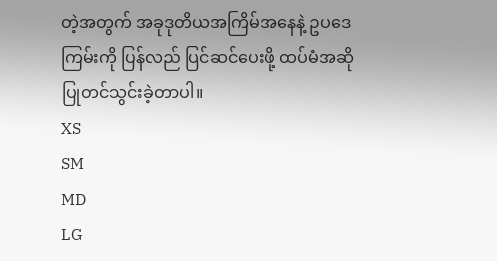တဲ့အတွက် အခုဒုတိယအကြိမ်အနေနဲ့ ဥပဒေကြမ်းကို ပြန်လည် ပြင်ဆင်ပေးဖို့ ထပ်မံအဆိုပြုတင်သွင်းခဲ့တာပါ။
XS
SM
MD
LG